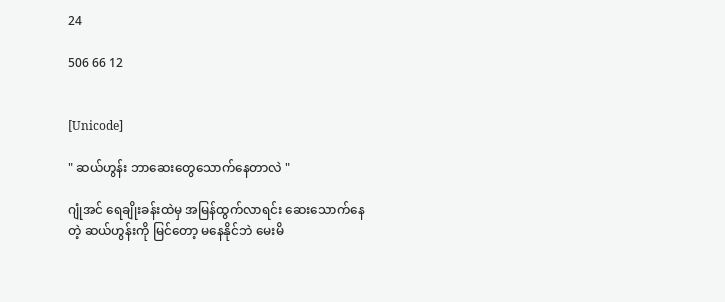24

506 66 12


[Unicode]

" ဆယ်ဟွန်း ဘာဆေးတွေသောက်နေတာလဲ "

ဂျုံအင် ရေချိုးခန်းထဲမှ အမြန်ထွက်လာရင်း ဆေးသောက်နေတဲ့ ဆယ်ဟွန်းကို မြင်တော့ မနေနိုင်ဘဲ မေးမိ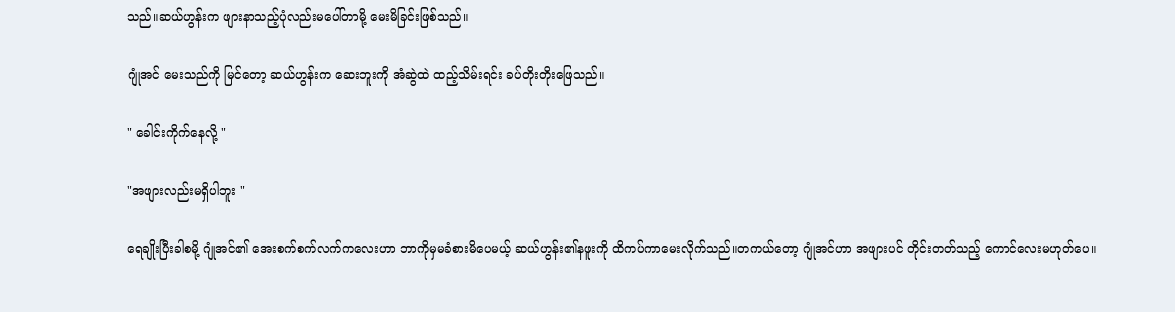သည်။ဆယ်ဟွန်းက ဖျားနာသည့်ပုံလည်းမပေါ်တာမို့ မေးမိခြင်းဖြစ်သည်။

ဂျုံအင် မေးသည်ကို မြင်တော့ ဆယ်ဟွန်းက ဆေးဘူးကို အံဆွဲထဲ ထည့်သိမ်းရင်း ခပ်တိုးတိုးဖြေသည်။

" ခေါင်းကိုက်နေလို့ "

"အဖျားလည်းမရှိပါဘူး "

ရေချိုးပြီးခါစမို့ ဂျုံအင်၏ အေးစက်စက်လက်ကလေးဟာ ဘာကိုမှမခံစားမိပေမယ့် ဆယ်ဟွန်း၏နဖူးကို ထိကပ်ကာမေးလိုက်သည်။တကယ်တော့ ဂျုံအင်ဟာ အဖျားပင် တိုင်းတတ်သည့် ကောင်လေးမဟုတ်ပေ။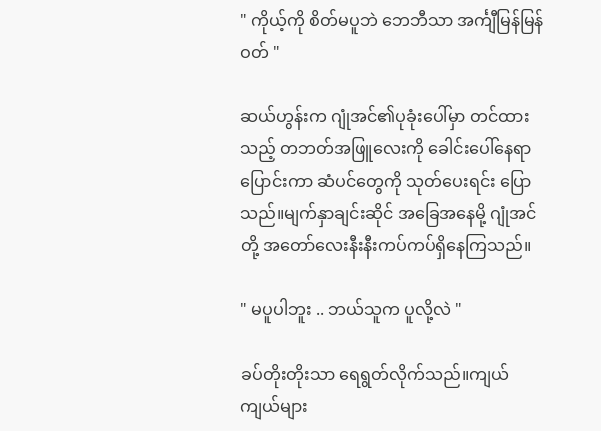" ကိုယ့်ကို စိတ်မပူဘဲ ဘေဘီသာ အင်္ကျီမြန်မြန်ဝတ် "

ဆယ်ဟွန်းက ဂျုံအင်၏ပုခုံးပေါ်မှာ တင်ထားသည့် တဘတ်အဖြူလေးကို ခေါင်းပေါ်နေရာပြောင်းကာ ဆံပင်တွေကို သုတ်ပေးရင်း ပြောသည်။မျက်နှာချင်းဆိုင် အခြေအနေမို့ ဂျုံအင်တို့ အတော်လေးနီးနီးကပ်ကပ်ရှိနေကြသည်။

" မပူပါဘူး .. ဘယ်သူက ပူလို့လဲ "

ခပ်တိုးတိုးသာ ရေရွတ်လိုက်သည်။ကျယ်ကျယ်များ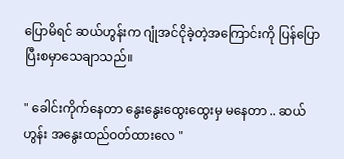ပြောမိရင် ဆယ်ဟွန်းက ဂျုံအင်ငိုခဲ့တဲ့အကြောင်းကို ပြန်ပြောပြီးစမှာသေချာသည်။

" ခေါင်းကိုက်နေတာ နွေးနွေးထွေးထွေးမှ မနေတာ .. ဆယ်ဟွန်း အနွေးထည်ဝတ်ထားလေ "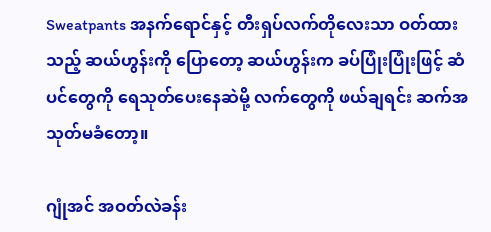Sweatpants အနက်ရောင်နှင့် တီးရှပ်လက်တိုလေးသာ ဝတ်ထားသည့် ဆယ်ဟွန်းကို ပြောတော့ ဆယ်ဟွန်းက ခပ်ပြုံးပြုံးဖြင့် ဆံပင်တွေကို ရေသုတ်ပေးနေဆဲမို့ လက်တွေကို ဖယ်ချရင်း ဆက်အသုတ်မခံတော့။

ဂျုံအင် အဝတ်လဲခန်း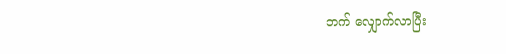ဘက် လျှောက်လာပြီး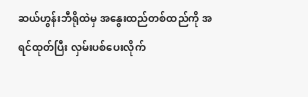ဆယ်ဟွန်းဘီရိုထဲမှ အနွေးထည်တစ်ထည်ကို အရင်ထုတ်ပြီး လှမ်းပစ်ပေးလိုက်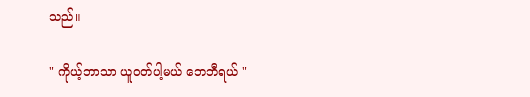သည်။

" ကိုယ့်ဘာသာ ယူဝတ်ပါ့မယ် ဘေဘီရယ် "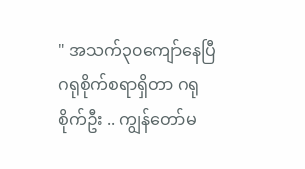" အသက်၃၀ကျော်နေပြီ ဂရုစိုက်စရာရှိတာ ဂရုစိုက်ဦး .. ကျွန်တော်မ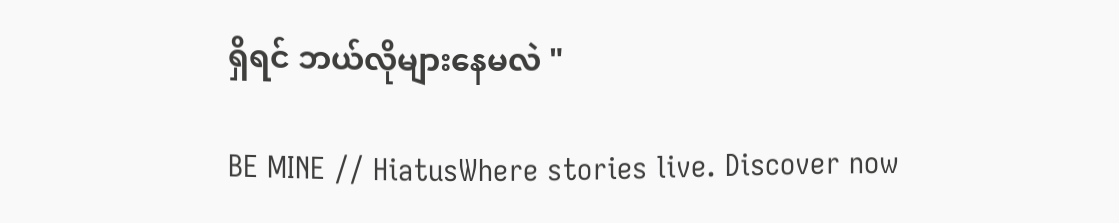ရှိရင် ဘယ်လိုများနေမလဲ "

BE MINE // HiatusWhere stories live. Discover now